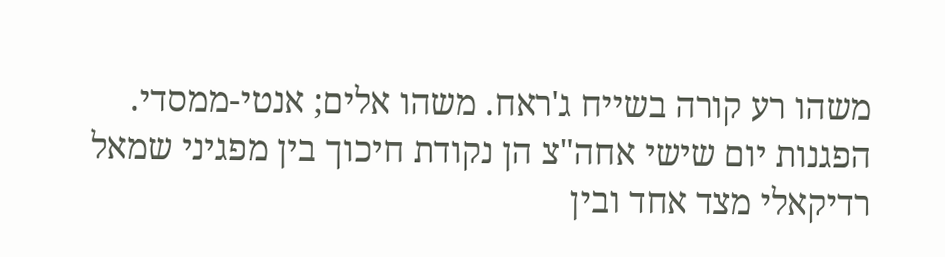משהו רע קורה בשייח ג'ראח. משהו אלים; אנטי-ממסדי.
הפגנות יום שישי אחה"צ הן נקודת חיכוך בין מפגיני שמאל רדיקאלי מצד אחד ובין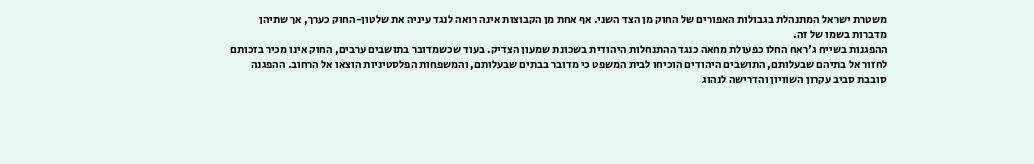משטרת ישראל המתנהלת בגבולות האפורים של החוק מן הצד השני. אף אחת מן הקבוצות אינה רואה לנגד עיניה את שלטון-החוק כערך, אך שתיהן מדברות בשמו של זה.
ההפגנות בשייח ג'ראח החלו כפעולת מחאה כנגד ההתנחלות היהודית בשכונת שמעון הצדיק. בעוד שכשמדובר בתושבים ערבים, החוק אינו מכיר בזכותם לחזור אל בתיהם שבעלותם, התושבים היהודים הוכיחו לבית המשפט כי מדובר בבתים שבעלותם, והמשפחות הפלסטיניות הוצאו אל הרחוב. ההפגנה סובבת סביב עקרון השוויון והדרישה לנהוג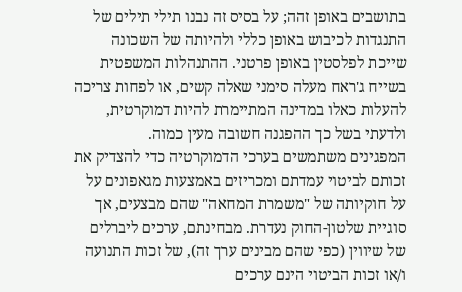בתושבים באופן זהה; על בסיס זה נבנו תילי תילים של התנגדות לכיבוש באופן כללי ולהיותה של השכונה שייכת לפלסטין באופן פרטני. ההתנהלות המשפטית בשייח ג'ראח מעלה סימני שאלה קשים, או לפחות צריכה להעלות כאלו במדינה המתיימרת להיות דמוקרטית, ולדעתי בשל כך ההפגנה חשובה מעין כמוה.
המפגינים משתמשים בערכי הדמוקרטיה כדי להצדיק את זכותם לביטוי עמדתם ומכריזים באמצעות מגאפונים על על חוקיותה של "משמרת המחאה" שהם מבצעים, אך סוגיית שלטון-החוק נעדרת. מבחינתם, ערכים ליברלים של שיווין (כפי שהם מבינים ערך זה), של זכות התנועה ו/או זכות הביטוי הינם ערכים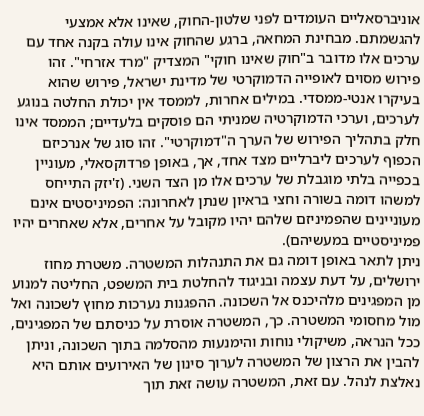אוניברסאליים העומדים לפני שלטון-החוק, שאינו אלא אמצעי להגשמתם. מבחינת המחאה, ברגע שהחוק אינו עולה בקנה אחד עם ערכים אלו מדובר ב"חוק שאינו חוקי" המצדיק "מרד אזרחי". זהו פירוש מסוים לאופייה הדמוקרטי של מדינת ישראל, פירוש שהוא בעיקרו אנטי-ממסדי. במילים אחרות, לממסד אין יכולת החלטה בנוגע לערכים, וערכי הדמוקרטיה שמניתי הם פוסקים בלעדיים; הממסד אינו חלק בתהליך הפירוש של הערך ה"דמוקרטי". זהו סוג של אנרכיזם הכפוף לערכים ליברליים מצד אחד, אך, באופן פרדוקסאלי, מעוניין בכפייה בלתי מוגבלת של ערכים אלו מן הצד השני. (ז'יזק התייחס למשהו דומה בשורה וחצי בראיון שנתן לאחרונה: הפמיניסטים אינם מעוניינים שהפמיניזם שלהם יהיו מקובל על אחרים, אלא שאחרים יהיו פמיניסטיים במעשיהם).
ניתן לתאר באופן דומה גם את התנהלות המשטרה. משטרת מחוז ירושלים, על דעת עצמה ובניגוד להחלטת בית המשפט, החליטה למנוע מן המפגינים מלהיכנס אל השכונה. ההפגנות נערכות מחוץ לשכונה ואל מול מחסומי המשטרה. כך, המשטרה אוסרת על כניסתם של המפגינים, ככל הנראה, משיקולי נוחות והימנעות מהסלמה בתוך השכונה, וניתן להבין את הרצון של המשטרה לערוך סינון של האירועים אותם היא נאלצת לנהל. עם זאת, המשטרה עושה זאת תוך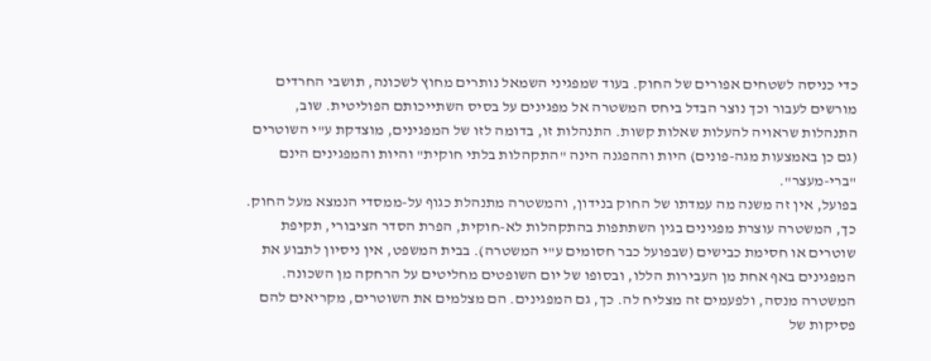כדי כניסה לשטחים אפורים של החוק. בעוד שמפגיני השמאל נותרים מחוץ לשכונה, תושבי החרדים מורשים לעבור וכך נוצר הבדל ביחס המשטרה אל מפגינים על בסיס השתייכותם הפוליטית. שוב, התנהלות שראויה להעלות שאלות קשות. התנהלות זו, בדומה לזו של המפגינים, מוצדקת ע"י השוטרים (גם כן באמצעות מגה-פונים) היות וההפגנה הינה "התקהלות בלתי חוקית" והיות והמפגינים הינם "ברי-מעצר".
בפועל, אין זה משנה מה עמדתו של החוק בנידון, והמשטרה מתנהלת כגוף על-ממסדי הנמצא מעל החוק. כך, המשטרה עוצרת מפגינים בגין השתתפות בהתקהלות לא-חוקית, הפרת הסדר הציבורי, תקיפת שוטרים או חסימת כבישים (שבפועל כבר חסומים ע"י המשטרה). בבית המשפט, אין ניסיון לתבוע את המפגינים באף אחת מן העבירות הללו, ובסופו של יום השופטים מחליטים על הרחקה מן השכונה. המשטרה מנסה, ולפעמים זה מצליח לה. כך, גם המפגינים. הם מצלמים את השוטרים, מקריאים להם פסיקות של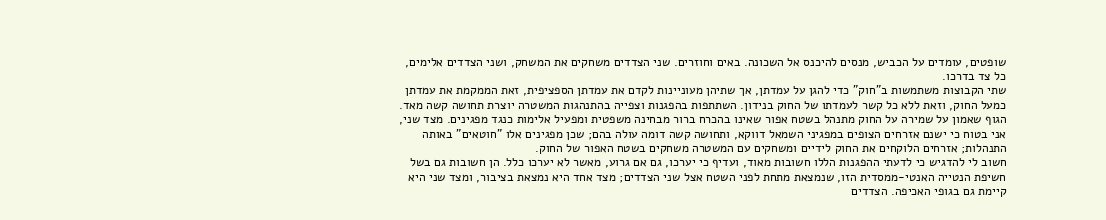שופטים, עומדים על הכביש, מנסים להיכנס אל השכונה. באים וחוזרים. שני הצדדים משחקים את המשחק, ושני הצדדים אלימים, כל צד בדרכו.
שתי הקבוצות משתמשות ב"חוק" כדי להגן על עמדתן, אך שתיהן מעוניינות לקדם את עמדתן הספציפית, זאת הממקמת את עמדתן כמעל החוק, וזאת ללא כל קשר לעמדתו של החוק בנידון. השתתפות בהפגנות וצפייה בהתנהגות המשטרה יוצרת תחושה קשה מאד. הגוף שאמון על שמירה על החוק מתנהל בשטח אפור שאינו בהכרח ברור מבחינה משפטית ומפעיל אלימות כנגד מפגינים. מצד שני, אני בטוח כי ישנם אזרחים הצופים במפגיני השמאל דווקא, ותחושה קשה דומה עולה בהם; שכן מפגינים אלו "חוטאים" באותה התנהלות; אזרחים הלוקחים את החוק לידיים ומשחקים עם המשטרה משחקים בשטח האפור של החוק.
חשוב לי להדגיש כי לדעתי ההפגנות הללו חשובות מאוד, ועדיף כי יערכו, גם אם גרוע, מאשר לא יערכו כלל. הן חשובות גם בשל חשיפת הנטייה האנטי-ממסדית הזו, שנמצאת מתחת לפני השטח אצל שני הצדדים; מצד אחד היא נמצאת בציבור, ומצד שני היא קיימת גם בגופי האכיפה. הצדדים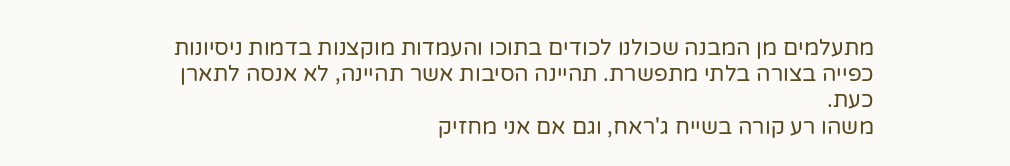מתעלמים מן המבנה שכולנו לכודים בתוכו והעמדות מוקצנות בדמות ניסיונות כפייה בצורה בלתי מתפשרת. תהיינה הסיבות אשר תהיינה, לא אנסה לתארן כעת.
משהו רע קורה בשייח ג'ראח, וגם אם אני מחזיק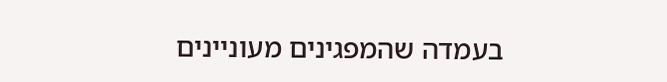בעמדה שהמפגינים מעוניינים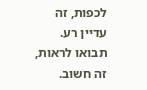לכפות, זה עדיין רע. תבואו לראות, זה חשוב.